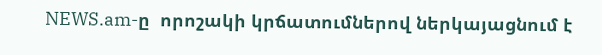NEWS.am-ը  որոշակի կրճատումներով ներկայացնում է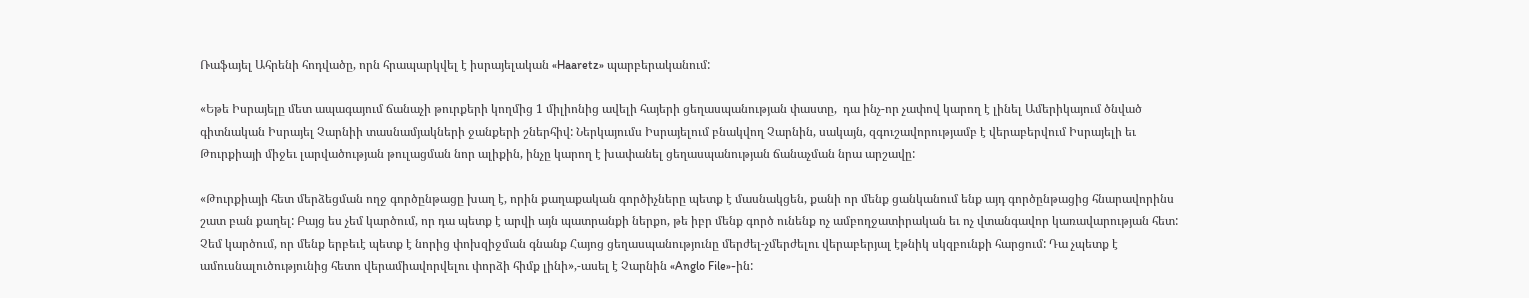Ռաֆայել Ահրենի հոդվածը, որն հրապարկվել է իսրայելական «Haaretz» պարբերականում:

«Եթե Իսրայելը մետ ապագայում ճանաչի թուրքերի կողմից 1 միլիոնից ավելի հայերի ցեղասպանության փաստը,  դա ինչ-որ չափով կարող է լինել Ամերիկայում ծնված գիտնական Իսրայել Չարնիի տասնամյակների ջանքերի շներհիվ: Ներկայումս Իսրայելում բնակվող Չարնին, սակայն, զգուշավորությամբ է վերաբերվում Իսրայելի եւ Թուրքիայի միջեւ լարվածության թուլացման նոր ալիքին, ինչը կարող է խափանել ցեղասպանության ճանաչման նրա արշավը:

«Թուրքիայի հետ մերձեցման ողջ գործընթացը խաղ է, որին քաղաքական գործիչները պետք է մասնակցեն, քանի որ մենք ցանկանում ենք այդ գործընթացից հնարավորինս շատ բան քաղել: Բայց ես չեմ կարծում, որ դա պետք է արվի այն պատրանքի ներքո, թե իբր մենք գործ ունենք ոչ ամբողջատիրական եւ ոչ վտանգավոր կառավարության հետ: Չեմ կարծում, որ մենք երբեւէ պետք է նորից փոխզիջման գնանք Հայոց ցեղասպանությունը մերժել-չմերժելու վերաբերյալ էթնիկ սկզբունքի հարցում: Դա չպետք է ամուսնալուծությունից հետո վերամիավորվելու փորձի հիմք լինի»,-ասել է Չարնին «Anglo File»-ին: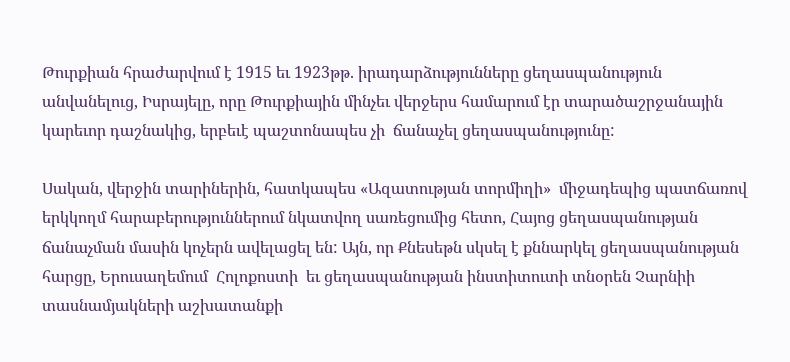Թուրքիան հրաժարվում է 1915 եւ 1923թթ. իրադարձությունները ցեղասպանություն անվանելուց, Իսրայելը, որը Թուրքիային մինչեւ վերջերս համարում էր տարածաշրջանային կարեւոր դաշնակից, երբեւէ պաշտոնապես չի  ճանաչել ցեղասպանությունը:

Սական, վերջին տարիներին, հատկապես «Ազատության տորմիղի»  միջադեպից պատճառով երկկողմ հարաբերություններում նկատվող սառեցումից հետո, Հայոց ցեղասպանության ճանաչման մասին կոչերն ավելացել են: Այն, որ Քնեսեթն սկսել է քննարկել ցեղասպանության հարցը, Երուսաղեմում  Հոլոքոստի  եւ ցեղասպանության ինստիտուտի տնօրեն Չարնիի տասնամյակների աշխատանքի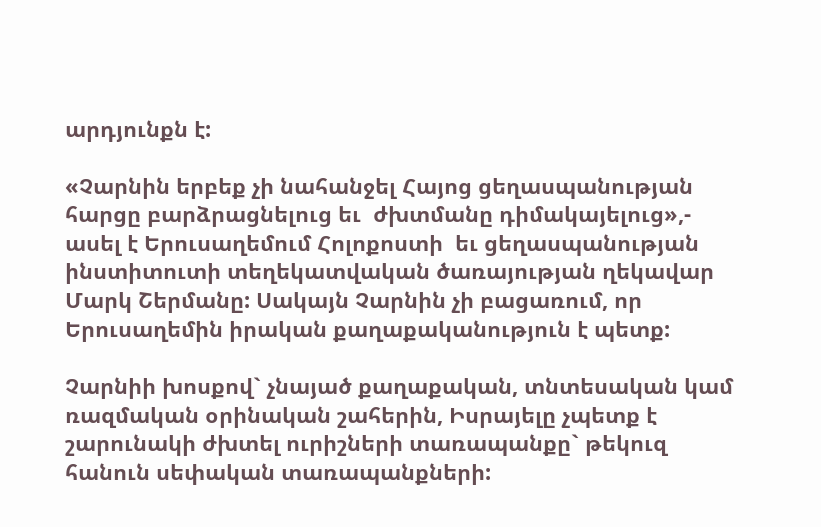արդյունքն է:

«Չարնին երբեք չի նահանջել Հայոց ցեղասպանության հարցը բարձրացնելուց եւ  ժխտմանը դիմակայելուց»,- ասել է Երուսաղեմում Հոլոքոստի  եւ ցեղասպանության ինստիտուտի տեղեկատվական ծառայության ղեկավար Մարկ Շերմանը: Սակայն Չարնին չի բացառում, որ Երուսաղեմին իրական քաղաքականություն է պետք:

Չարնիի խոսքով` չնայած քաղաքական, տնտեսական կամ ռազմական օրինական շահերին, Իսրայելը չպետք է շարունակի ժխտել ուրիշների տառապանքը` թեկուզ  հանուն սեփական տառապանքների: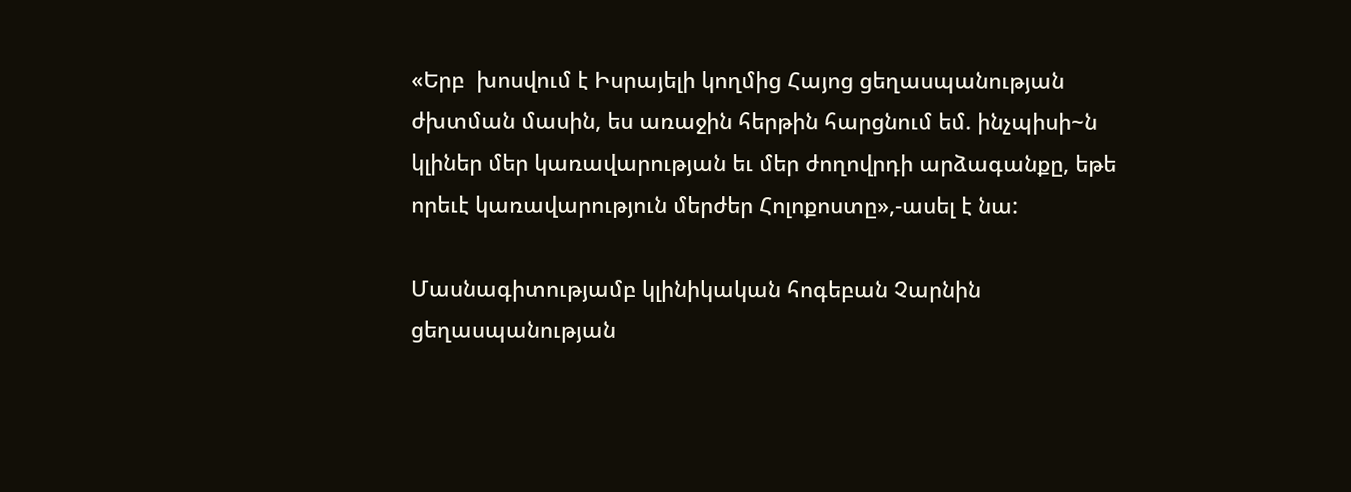«Երբ  խոսվում է Իսրայելի կողմից Հայոց ցեղասպանության ժխտման մասին, ես առաջին հերթին հարցնում եմ. ինչպիսի~ն կլիներ մեր կառավարության եւ մեր ժողովրդի արձագանքը, եթե որեւէ կառավարություն մերժեր Հոլոքոստը»,-ասել է նա:

Մասնագիտությամբ կլինիկական հոգեբան Չարնին ցեղասպանության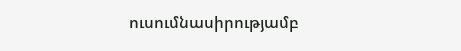ուսումնասիրությամբ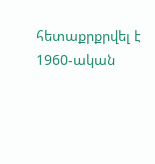հետաքրքրվել է 1960-ական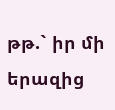թթ.` իր մի երազից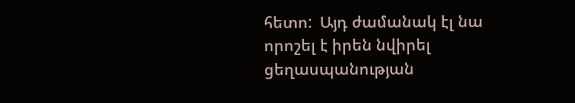հետո:  Այդ ժամանակ էլ նա որոշել է իրեն նվիրել ցեղասպանության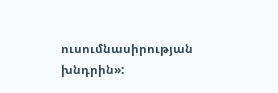ուսումնասիրության խնդրին»: